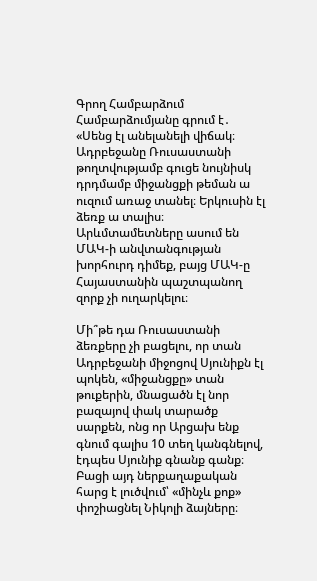Գրող Համբարձում Համբարձումյանը գրում է․ «Սենց էլ անելանելի վիճակ։ Ադրբեջանը Ռուսաստանի թողտվությամբ գուցե նույնիսկ դրդմամբ միջանցքի թեման ա ուզում առաջ տանել։ Երկուսին էլ ձեռք ա տալիս։ Արևմտամետները ասում են ՄԱԿ-ի անվտանգության խորհուրդ դիմեք, բայց ՄԱԿ-ը Հայաստանին պաշտպանող զորք չի ուղարկելու։

Մի՞թե դա Ռուսաստանի ձեռքերը չի բացելու, որ տան Ադրբեջանի միջոցով Սյունիքն էլ պոկեն, «միջանցքը» տան թուքերին, մնացածն էլ նոր բազայով փակ տարածք սարքեն, ոնց որ Արցախ ենք գնում գալիս 10 տեղ կանգնելով, էդպես Սյունիք գնանք գանք։ Բացի այդ ներքաղաքական հարց է լուծվում՝ «մինչև քոք» փոշիացնել Նիկոլի ձայները։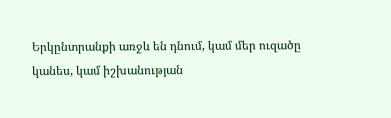Երկընտրանքի առջև են դնում, կամ մեր ուզածը կանես, կամ իշխանության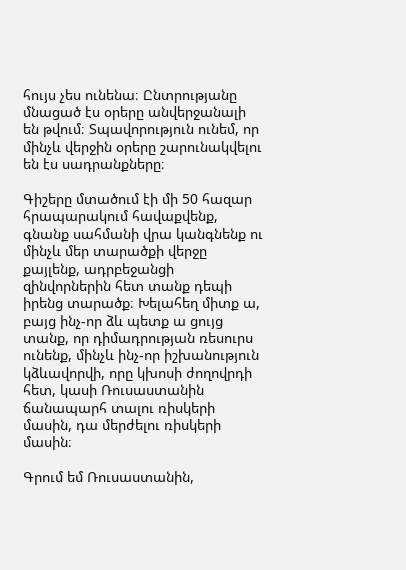հույս չես ունենա։ Ընտրությանը մնացած էս օրերը անվերջանալի են թվում։ Տպավորություն ունեմ, որ մինչև վերջին օրերը շարունակվելու են էս սադրանքները։

Գիշերը մտածում էի մի 50 հազար հրապարակում հավաքվենք, գնանք սահմանի վրա կանգնենք ու մինչև մեր տարածքի վերջը քայլենք, ադրբեջանցի զինվորներին հետ տանք դեպի իրենց տարածք։ Խելահեղ միտք ա, բայց ինչ-որ ձև պետք ա ցույց տանք, որ դիմադրության ռեսուրս ունենք, մինչև ինչ-որ իշխանություն կձևավորվի, որը կխոսի ժողովրդի հետ, կասի Ռուսաստանին ճանապարհ տալու ռիսկերի մասին, դա մերժելու ռիսկերի մասին։

Գրում եմ Ռուսաստանին,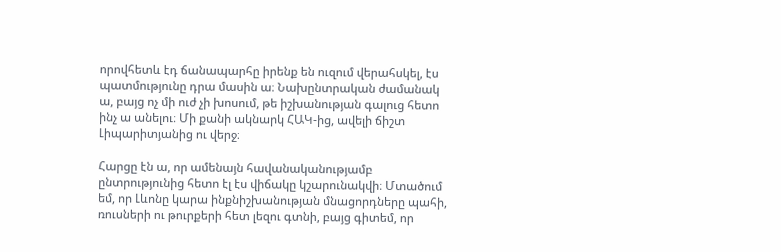որովհետև էդ ճանապարհը իրենք են ուզում վերահսկել, էս պատմությունը դրա մասին ա։ Նախընտրական ժամանակ ա, բայց ոչ մի ուժ չի խոսում, թե իշխանության գալուց հետո ինչ ա անելու։ Մի քանի ակնարկ ՀԱԿ-ից, ավելի ճիշտ Լիպարիտյանից ու վերջ։

Հարցը էն ա, որ ամենայն հավանականությամբ ընտրությունից հետո էլ էս վիճակը կշարունակվի։ Մտածում եմ, որ Լևոնը կարա ինքնիշխանության մնացորդները պահի, ռուսների ու թուրքերի հետ լեզու գտնի, բայց գիտեմ, որ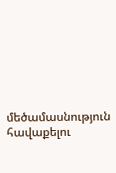մեծամասնություն հավաքելու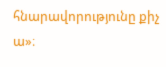հնարավորությունը քիչ ա»։